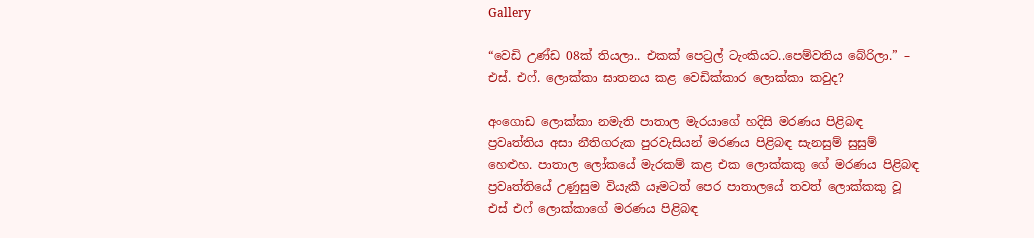Gallery

“වෙඩි උණ්ඩ 08ක් තියලා.. එකක් පෙට්‍රල් ටැංකියට..පෙම්වතිය බේරිලා.” – එස්. එෆ්. ලොක්කා ඝාතනය කළ වෙඩික්කාර ලොක්කා කවුද?

අංගොඩ ලොක්කා නමැති පාතාල මැරයාගේ හදිසි මරණය පිළිබඳ ප්‍රවෘත්තිය අසා නීතිගරුක පුරවැසියන් මරණය පිළිබඳ සැනසුම් සුසුම් හෙළුහ. පාතාල ලෝකයේ මැරකම් කළ එක ලොක්කකු ගේ මරණය පිළිබඳ ප්‍රවෘත්තියේ උණුසුම වියැකී යෑමටත් පෙර පාතාලයේ තවත් ලොක්කකු වූ එස් එෆ් ලොක්කාගේ මරණය පිළිබඳ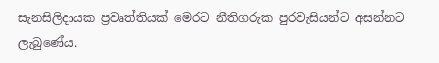සැනසිලිදායක ප්‍රවෘත්තියක් මෙරට නීතිගරුක පුරවැසියන්ට අසන්නට ලැබුණේය.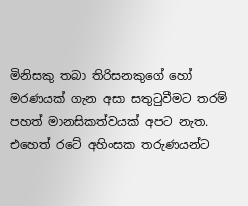මිනිසකු තබා තිරිසනකුගේ හෝ මරණයක් ගැන අසා සතුටුවීමට තරම් පහත් මානසිකත්වයක් අපට නැත. එහෙත් රටේ අහිංසක තරුණයන්ට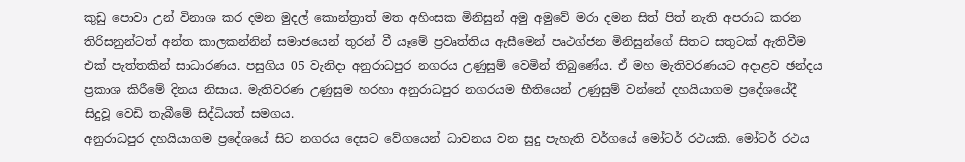කුඩු පොවා උන් විනාශ කර දමන මුදල් කොන්ත්‍රාත් මත අහිංසක මිනිසුන් අමු අමුවේ මරා දමන සිත් පිත් නැති අපරාධ කරන තිරිසනුන්ටත් අන්ත කාලකන්නින් සමාජයෙන් තුරන් වී යෑමේ ප්‍රවෘත්තිය ඇසීමෙන් පෘථග්ජන මිනිසුන්ගේ සිතට සතුටක් ඇතිවීම එක් පැත්තකින් සාධාරණය. පසුගිය 05 වැනිදා අනුරාධපුර නගරය උණුසුම් වෙමින් තිබුණේය. ඒ මහ මැතිවරණයට අදාළව ඡන්දය ප්‍රකාශ කිරීමේ දිනය නිසාය. මැතිවරණ උණුසුම හරහා අනුරාධපුර නගරයම භීතියෙන් උණුසුම් වන්නේ දහයියාගම ප්‍රදේශයේදී සිදුවූ වෙඩි තැබීමේ සිද්ධියත් සමගය.
අනුරාධපුර දහයියාගම ප්‍රදේශයේ සිට නගරය දෙසට වේගයෙන් ධාවනය වන සුදු පැහැති වර්ගයේ මෝටර් රථයකි. මෝටර් රථය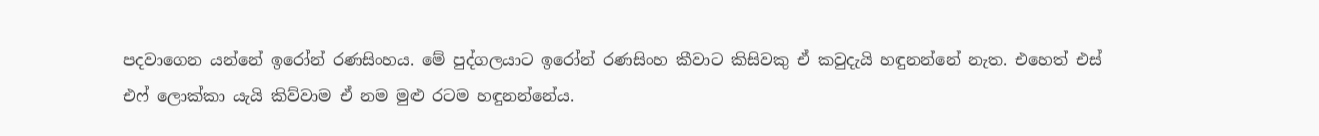පදවාගෙන යන්නේ ඉරෝන් රණසිංහය. මේ පුද්ගලයාට ඉරෝන් රණසිංහ කීවාට කිසිවකු ඒ කවුදැයි හඳුනන්නේ නැත. එහෙත් එස් එෆ් ලොක්කා යැයි කිව්වාම ඒ නම මුළු රටම හඳුනන්නේය.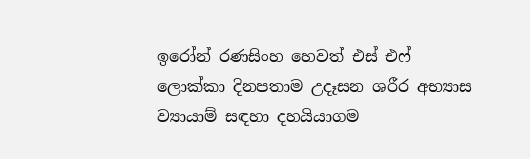ඉරෝන් රණසිංහ හෙවත් එස් එෆ් ලොක්කා දිනපතාම උදෑසන ශරීර අභ්‍යාස ව්‍යායාම් සඳහා දහයියාගම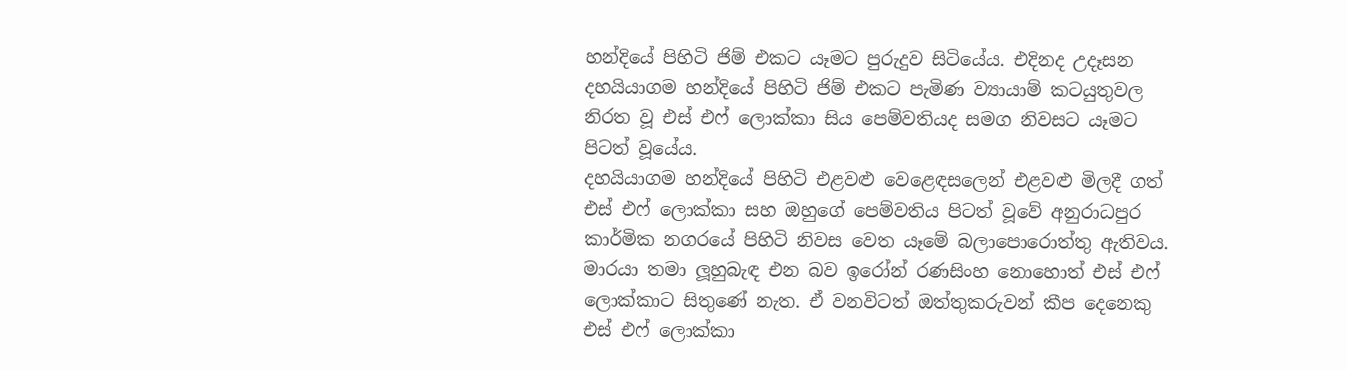හන්දියේ පිහිටි ජිම් එකට යෑමට පුරුදුව සිටියේය. එදිනද උදෑසන දහයියාගම හන්දියේ පිහිටි ජිම් එකට පැමිණ ව්‍යායාම් කටයුතුවල නිරත වූ එස් එෆ් ලොක්කා සිය පෙම්වතියද සමග නිවසට යෑමට පිටත් වූයේය.
දහයියාගම හන්දියේ පිහිටි එළවළු වෙළෙඳසලෙන් එළවළු මිලදී ගත් එස් එෆ් ලොක්කා සහ ඔහුගේ පෙම්වතිය පිටත් වූවේ අනුරාධපුර කාර්මික නගරයේ පිහිටි නිවස වෙත යෑමේ බලාපොරොත්තු ඇතිවය.
මාරයා තමා ලූහුබැඳ එන බව ඉරෝන් රණසිංහ නොහොත් එස් එෆ් ලොක්කාට සිතුණේ නැත. ඒ වනවිටත් ඔත්තුකරුවන් කීප දෙනෙකු එස් එෆ් ලොක්කා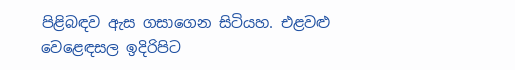පිළිබඳව ඇස ගසාගෙන සිටියහ. එළවළු වෙළෙඳසල ඉදිරිපිට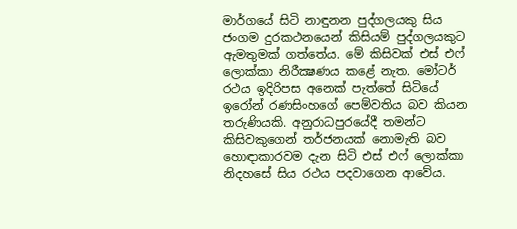මාර්ගයේ සිටි නාඳුනන පුද්ගලයකු සිය ජංගම දුරකථනයෙන් කිසියම් පුද්ගලයකුට ඇමතුමක් ගත්තේය. මේ කිසිවක් එස් එෆ් ලොක්කා නිරීක්‍ෂණය කළේ නැත. මෝටර් රථය ඉදිරිපස අනෙක් පැත්තේ සිටියේ ඉරෝන් රණසිංහගේ පෙම්වතිය බව කියන තරුණියකි. අනුරාධපුරයේදී තමන්ට කිසිවකුගෙන් තර්ජනයක් නොමැති බව හොඳාකාරවම දැන සිටි එස් එෆ් ලොක්කා නිදහසේ සිය රථය පදවාගෙන ආවේය.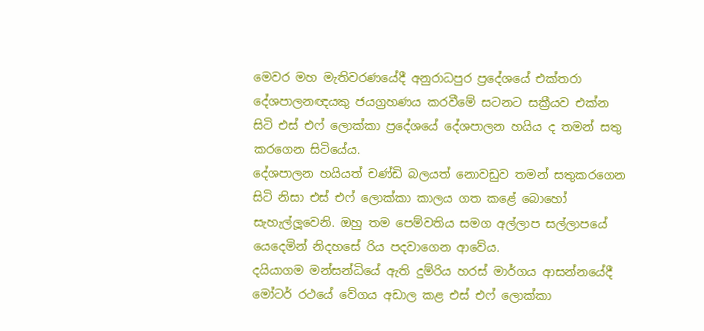මෙවර මහ මැතිවරණයේදී අනුරාධපුර ප්‍රදේශයේ එක්තරා දේශපාලනඥයකු ජයග්‍රහණය කරවීමේ සටනට සක්‍රීයව එක්න සිටි එස් එෆ් ලොක්කා ප්‍රදේශයේ දේශපාලන හයිය ද තමන් සතු කරගෙන සිටියේය.
දේශපාලන හයියත් චණ්ඩි බලයත් නොවඩුව තමන් සතුකරගෙන සිටි නිසා එස් එෆ් ලොක්කා කාලය ගත කළේ බොහෝ සැහැල්ලූවෙනි. ඔහු තම පෙම්වතිය සමග අල්ලාප සල්ලාපයේ යෙදෙමින් නිදහසේ රිය පදවාගෙන ආවේය.
දයියාගම මන්සන්ධියේ ඇති දුම්රිය හරස් මාර්ගය ආසන්නයේදී මෝටර් රථයේ වේගය අඩාල කළ එස් එෆ් ලොක්කා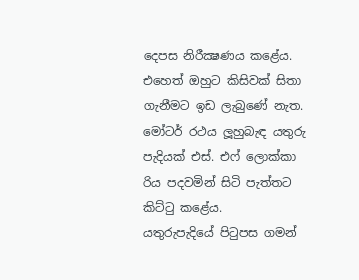දෙපස නිරීක්‍ෂණය කළේය.
එහෙත් ඔහුට කිසිවක් සිතා ගැනීමට ඉඩ ලැබුණේ නැත. මෝටර් රථය ලූහුබැඳ යතුරු පැදියක් එස්. එෆ් ලොක්කා රිය පදවමින් සිටි පැත්තට කිට්ටු කළේය.
යතුරුපැදියේ පිටුපස ගමන්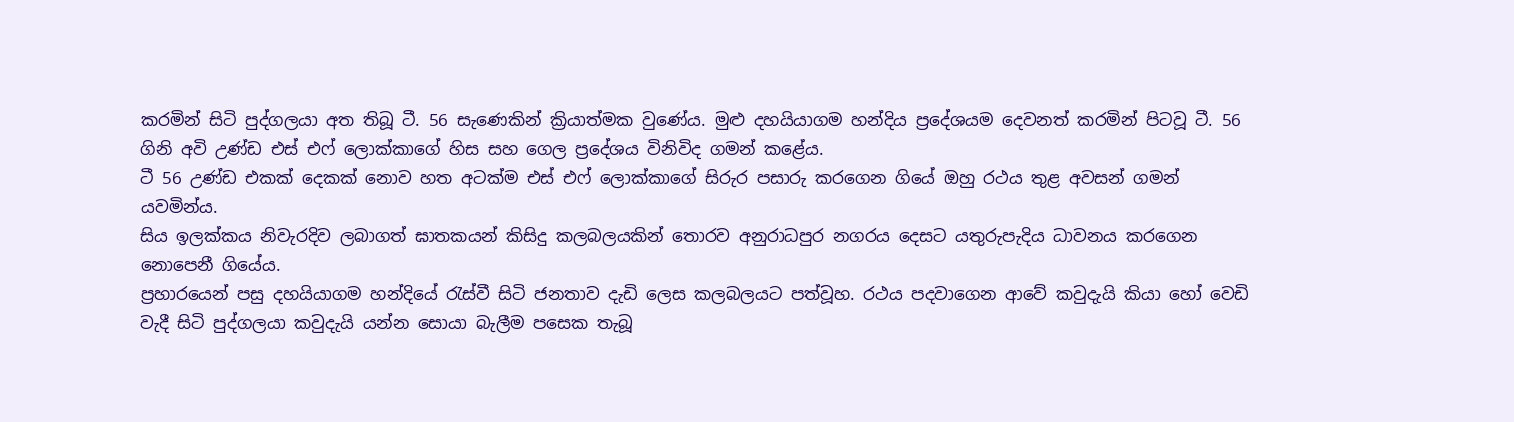කරමින් සිටි පුද්ගලයා අත තිබූ ටී. 56 සැණෙකින් ක්‍රියාත්මක වුණේය. මුළු දහයියාගම හන්දිය ප්‍රදේශයම දෙවනත් කරමින් පිටවූ ටී. 56 ගිනි අවි උණ්ඩ එස් එෆ් ලොක්කාගේ හිස සහ ගෙල ප්‍රදේශය විනිවිද ගමන් කළේය.
ටී 56 උණ්ඩ එකක් දෙකක් නොව හත අටක්ම එස් එෆ් ලොක්කාගේ සිරුර පසාරු කරගෙන ගියේ ඔහු රථය තුළ අවසන් ගමන් යවමින්ය.
සිය ඉලක්කය නිවැරදිව ලබාගත් ඝාතකයන් කිසිදු කලබලයකින් තොරව අනුරාධපුර නගරය දෙසට යතුරුපැදිය ධාවනය කරගෙන නොපෙනී ගියේය.
ප්‍රහාරයෙන් පසු දහයියාගම හන්දියේ රැස්වී සිටි ජනතාව දැඩි ලෙස කලබලයට පත්වූහ. රථය පදවාගෙන ආවේ කවුදැයි කියා හෝ වෙඩි වැදී සිටි පුද්ගලයා කවුදැයි යන්න සොයා බැලීම පසෙක තැබූ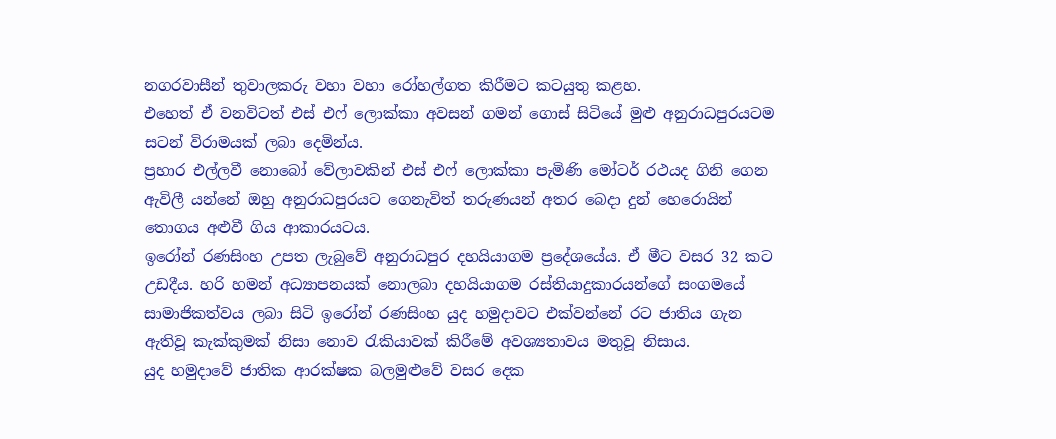නගරවාසීන් තුවාලකරු වහා වහා රෝහල්ගත කිරීමට කටයුතු කළහ.
එහෙත් ඒ වනවිටත් එස් එෆ් ලොක්කා අවසන් ගමන් ගොස් සිටියේ මුළු අනුරාධපුරයටම සටන් විරාමයක් ලබා දෙමින්ය.
ප්‍රහාර එල්ලවී නොබෝ වේලාවකින් එස් එෆ් ලොක්කා පැමිණි මෝටර් රථයද ගිනි ගෙන ඇවිලී යන්නේ ඔහු අනුරාධපුරයට ගෙනැවිත් තරුණයන් අතර බෙදා දුන් හෙරොයින් තොගය අළුවී ගිය ආකාරයටය.
ඉරෝන් රණසිංහ උපත ලැබුවේ අනුරාධපුර දහයියාගම ප්‍රදේශයේය. ඒ මීට වසර 32 කට උඩදීය. හරි හමන් අධ්‍යාපනයක් නොලබා දහයියාගම රස්තියාදුකාරයන්ගේ සංගමයේ සාමාජිකත්වය ලබා සිටි ඉරෝන් රණසිංහ යුද හමුදාවට එක්වන්නේ රට ජාතිය ගැන ඇතිවූ කැක්කුමක් නිසා නොව රැකියාවක් කිරීමේ අවශ්‍යතාවය මතුවූ නිසාය.
යුද හමුදාවේ ජාතික ආරක්ෂක බලමුළුවේ වසර දෙක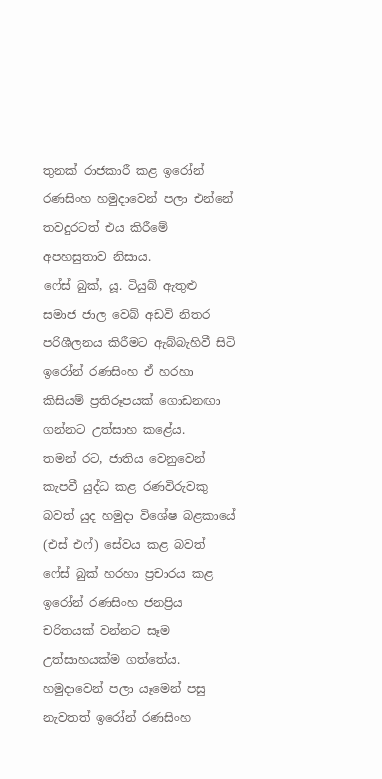තුනක් රාජකාරී කළ ඉරෝන් රණසිංහ හමුදාවෙන් පලා එන්නේ තවදුරටත් එය කිරීමේ අපහසුතාව නිසාය.
ෆේස් බුක්, යූ. ටියුබ් ඇතුළු සමාජ ජාල වෙබ් අඩවි නිතර පරිශීලනය කිරීමට ඇබ්බැහිවී සිටි ඉරෝන් රණසිංහ ඒ හරහා කිසියම් ප්‍රතිරූපයක් ගොඩනඟා ගන්නට උත්සාහ කළේය.
තමන් රට, ජාතිය වෙනුවෙන් කැපවී යුද්ධ කළ රණවිරුවකු බවත් යුද හමුදා විශේෂ බළකායේ (එස් එෆ්) සේවය කළ බවත් ෆේස් බුක් හරහා ප්‍රචාරය කළ ඉරෝන් රණසිංහ ජනප්‍රිය චරිතයක් වන්නට සෑම උත්සාහයක්ම ගත්තේය. හමුදාවෙන් පලා යෑමෙන් පසු නැවතත් ඉරෝන් රණසිංහ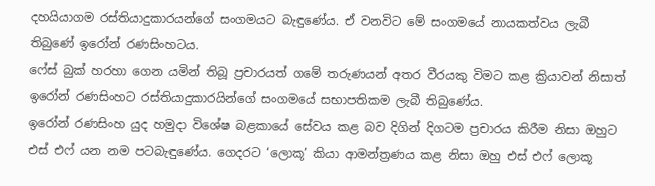දහයියාගම රස්තියාදුකාරයන්ගේ සංගමයට බැඳුණේය. ඒ වනවිට මේ සංගමයේ නායකත්වය ලැබී තිබුණේ ඉරෝන් රණසිංහටය.
ෆේස් බුක් හරහා ගෙන යමින් තිබූ ප්‍රචාරයත් ගමේ තරුණයන් අතර වීරයකු විමට කළ ක්‍රියාවන් නිසාත් ඉරෝන් රණසිංහට රස්තියාදුකාරයින්ගේ සංගමයේ සභාපතිකම ලැබී තිබුණේය.
ඉරෝන් රණසිංහ යුද හමුදා විශේෂ බළකායේ සේවය කළ බව දිගින් දිගටම ප්‍රචාරය කිරීම නිසා ඔහුට එස් එෆ් යන නම පටබැඳුණේය. ගෙදරට ‘ලොකූ’ කියා ආමන්ත්‍රණය කළ නිසා ඔහු එස් එෆ් ලොකූ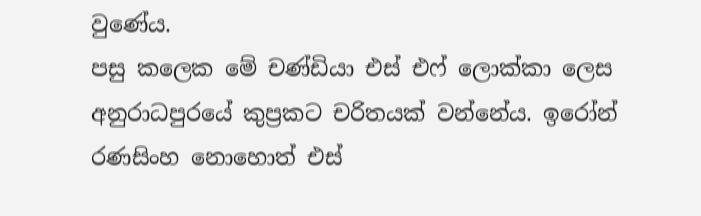වුණේය.
පසු කලෙක මේ චණ්ඩියා එස් එෆ් ලොක්කා ලෙස අනුරාධපුරයේ කුප්‍රකට චරිතයක් වන්නේය. ඉරෝන් රණසිංහ නොහොත් එස්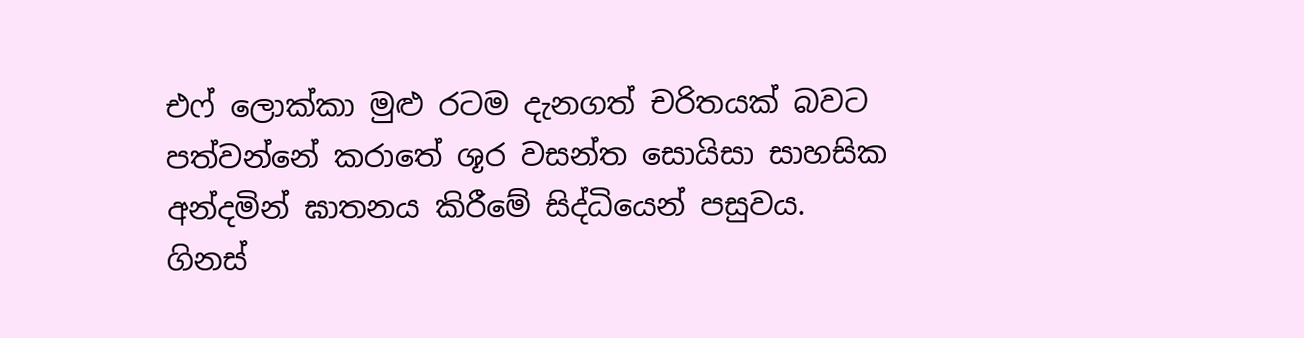එෆ් ලොක්කා මුළු රටම දැනගත් චරිතයක් බවට පත්වන්නේ කරාතේ ශූර වසන්ත සොයිසා සාහසික අන්දමින් ඝාතනය කිරීමේ සිද්ධියෙන් පසුවය.
ගිනස්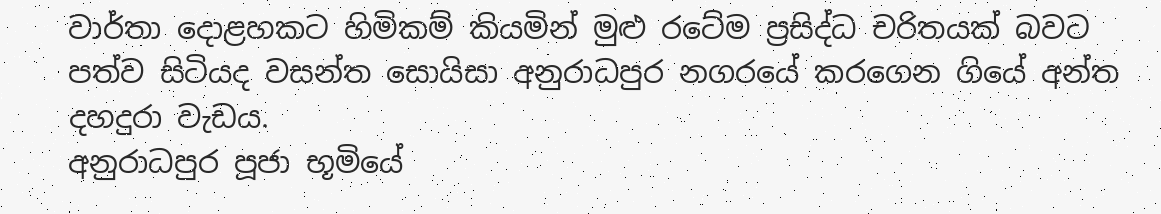වාර්තා දොළහකට හිමිකම් කියමින් මුළු රටේම ප්‍රසිද්ධ චරිතයක් බවට පත්ව සිටියද වසන්ත සොයිසා අනුරාධපුර නගරයේ කරගෙන ගියේ අන්ත දහදුරා වැඩය.
අනුරාධපුර පූජා භූමියේ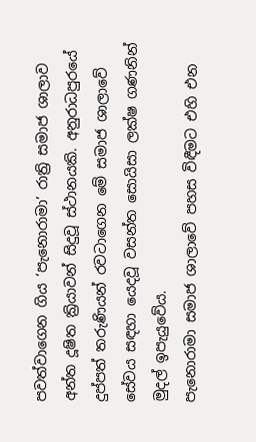පවත්වාගෙන ගිය ‘පැනොරාමා’ රාත්‍රි සමාජ ශාලාව අන්ත දූෂිත ක්‍රියාවන් සිදුවූ ස්ථානයකි. අනුරාධපුරයේ දුප්පත් තරුණියන් රවටාගෙන මේ සමාජ ශාලාවේ සේවය සඳහා යෙදවූ වසන්ත සොයිසා ලක්ෂ ගණනින් මුදල් ඉපැයුවේය.
පැනොරාමා සමාජ ශාලාවේ පහස විඳීමට එහි එන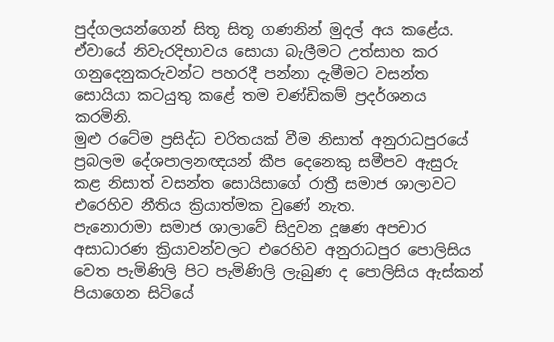පුද්ගලයන්ගෙන් සිතූ සිතූ ගණනින් මුදල් අය කළේය. ඒවායේ නිවැරදිභාවය සොයා බැලීමට උත්සාහ කර ගනුදෙනුකරුවන්ට පහරදී පන්නා දැමීමට වසන්ත සොයියා කටයුතු කළේ තම චණ්ඩිකම් ප්‍රදර්ශනය කරමිනි.
මුළු රටේම ප්‍රසිද්ධ චරිතයක් වීම නිසාත් අනුරාධපුරයේ ප්‍රබලම දේශපාලනඥයන් කීප දෙනෙකු සමීපව ඇසුරු කළ නිසාත් වසන්ත සොයිසාගේ රාත්‍රී සමාජ ශාලාවට එරෙහිව නීතිය ක්‍රියාත්මක වුණේ නැත.
පැනොරාමා සමාජ ශාලාවේ සිදුවන දූෂණ අපචාර අසාධාරණ ක්‍රියාවන්වලට එරෙහිව අනුරාධපුර පොලිසිය වෙත පැමිණිලි පිට පැමිණිලි ලැබුණ ද පොලිසිය ඇස්කන් පියාගෙන සිටියේ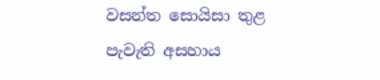වසන්ත සොයිසා තුළ පැවැති අසහාය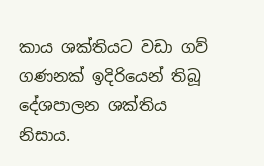කාය ශක්තියට වඩා ගව් ගණනක් ඉදිරියෙන් තිබූ දේශපාලන ශක්තිය නිසාය.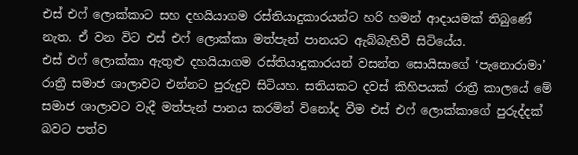එස් එෆ් ලොක්කාට සහ දහයියාගම රස්තියාදුකාරයන්ට හරි හමන් ආදායමක් තිබුණේ නැත. ඒ වන විට එස් එෆ් ලොක්කා මත්පැන් පානයට ඇබ්බැහිවී සිටියේය.
එස් එෆ් ලොක්කා ඇතුළු දහයියාගම රස්තියාදුකාරයන් වසන්ත සොයිසාගේ ‘පැනොරාමා’ රාත්‍රී සමාජ ශාලාවට එන්නට පුරුදුව සිටියහ. සතියකට දවස් කිහිපයක් රාත්‍රී කාලයේ මේ සමාජ ශාලාවට වැදී මත්පැන් පානය කරමින් විනෝද වීම එස් එෆ් ලොක්කාගේ පුරුද්දක් බවට පත්ව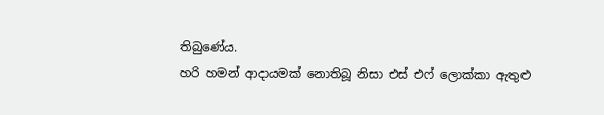තිබුණේය.
හරි හමන් ආදායමක් නොතිබූ නිසා එස් එෆ් ලොක්කා ඇතුළු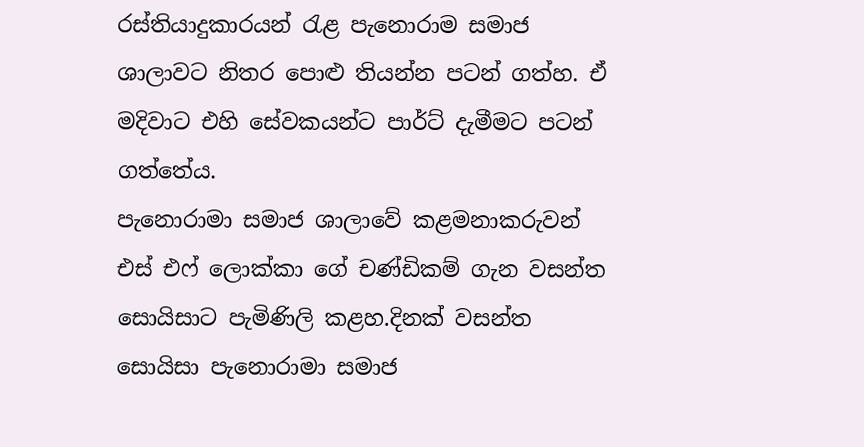රස්තියාදුකාරයන් රැළ පැනොරාම සමාජ ශාලාවට නිතර පොළු තියන්න පටන් ගත්හ. ඒ මදිවාට එහි සේවකයන්ට පාර්ට් දැමීමට පටන් ගත්තේය.
පැනොරාමා සමාජ ශාලාවේ කළමනාකරුවන් එස් එෆ් ලොක්කා ගේ චණ්ඩිකම් ගැන වසන්ත සොයිසාට පැමිණිලි කළහ.දිනක් වසන්ත සොයිසා පැනොරාමා සමාජ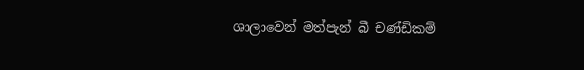ශාලාවෙන් මත්පැන් බී චණ්ඩිකම්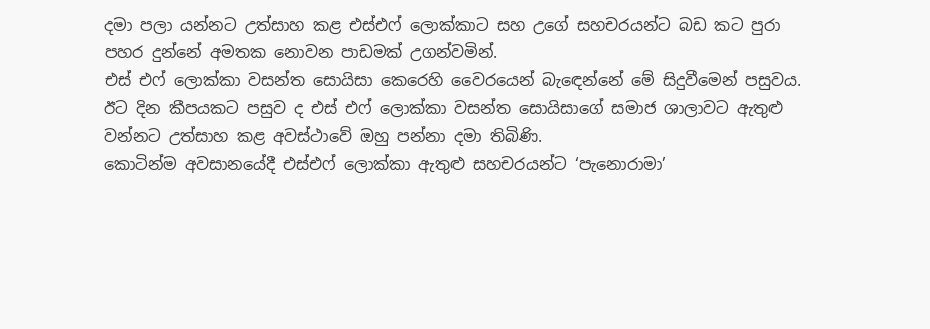දමා පලා යන්නට උත්සාහ කළ එස්එෆ් ලොක්කාට සහ උගේ සහචරයන්ට බඩ කට පුරා පහර දුන්නේ අමතක නොවන පාඩමක් උගන්වමින්.
එස් එෆ් ලොක්කා වසන්ත සොයිසා කෙරෙහි වෛරයෙන් බැඳෙන්නේ මේ සිදුවීමෙන් පසුවය.
ඊට දින කීපයකට පසුව ද එස් එෆ් ලොක්කා වසන්ත සොයිසාගේ සමාජ ශාලාවට ඇතුළු වන්නට උත්සාහ කළ අවස්ථාවේ ඔහු පන්නා දමා තිබිණි.
කොටින්ම අවසානයේදී එස්එෆ් ලොක්කා ඇතුළු සහචරයන්ට ‘පැනොරාමා’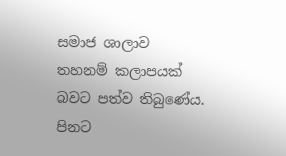සමාජ ශාලාව තහනම් කලාපයක් බවට පත්ව තිබුණේය.
පිනට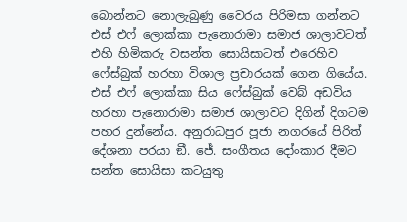බොන්නට නොලැබුණු වෛරය පිරිමසා ගන්නට එස් එෆ් ලොක්කා පැනොරාමා සමාජ ශාලාවටත් එහි හිමිකරු වසන්ත සොයිසාටත් එරෙහිව ෆේස්බුක් හරහා විශාල ප්‍රචාරයක් ගෙන ගියේය.
එස් එෆ් ලොක්කා සිය ෆේස්බුක් වෙබ් අඩවිය හරහා පැනොරාමා සමාජ ශාලාවට දිගින් දිගටම පහර දුන්නේය. අනුරාධපුර පූජා නගරයේ පිරිත් දේශනා පරයා ඞී. ජේ. සංගීතය දෝංකාර දීමට සන්ත සොයිසා කටයුතු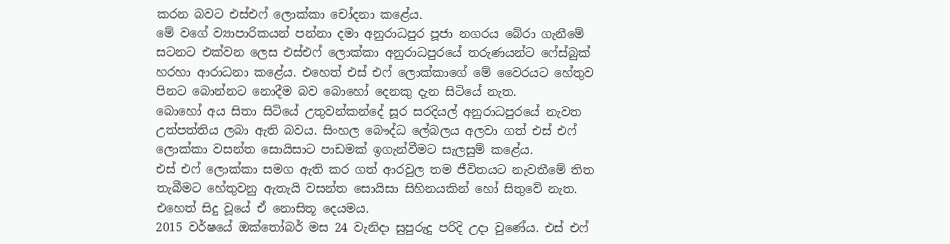කරන බවට එස්එෆ් ලොක්කා චෝදනා කළේය.
මේ වගේ ව්‍යාපාරිකයන් පන්නා දමා අනුරාධපුර පූජා නගරය බේරා ගැනීමේ සටනට එක්වන ලෙස එස්එෆ් ලොක්කා අනුරාධපුරයේ තරුණයන්ට ෆේස්බුක් හරහා ආරාධනා කළේය. එහෙත් එස් එෆ් ලොක්කාගේ මේ වෛරයට හේතුව පිනට බොන්නට නොදීම බව බොහෝ දෙනකු දැන සිටියේ නැත.
බොහෝ අය සිතා සිටියේ උතුවන්කන්දේ සූර සරදියල් අනුරාධපුරයේ නැවත උත්පත්තිය ලබා ඇති බවය. සිංහල බෞද්ධ ලේබලය අලවා ගත් එස් එෆ් ලොක්කා වසන්ත සොයිසාට පාඩමක් ඉගැන්වීමට සැලසුම් කළේය.
එස් එෆ් ලොක්කා සමග ඇති කර ගත් ආරවුල තම ජීවිතයට නැවතීමේ තිත තැබීමට හේතුවනු ඇතැයි වසන්ත සොයිසා සිහිනයකින් හෝ සිතුවේ නැත. එහෙත් සිදු වූයේ ඒ නොසිතූ දෙයමය.
2015 වර්ෂයේ ඔක්තෝබර් මස 24 වැනිදා සුපුරුදු පරිදි උදා වුණේය. එස් එෆ්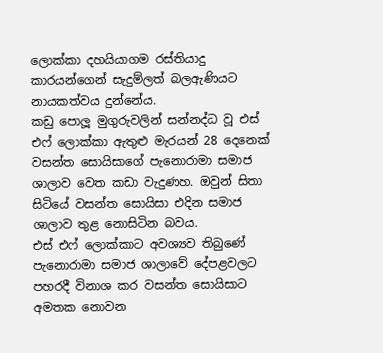ලොක්කා දහයියාගම රස්තියාදු කාරයන්ගෙන් සැදුම්ලත් බලඇණියට නායකත්වය දුන්නේය.
කඩු පොලූ මුගුරුවලින් සන්නද්ධ වූ එස් එෆ් ලොක්කා ඇතුළු මැරයන් 28 දෙනෙක් වසන්ත සොයිසාගේ පැනොරාමා සමාජ ශාලාව වෙත කඩා වැදුණහ. ඔවුන් සිතා සිටියේ වසන්ත සොයිසා එදින සමාජ ශාලාව තුළ නොසිටින බවය.
එස් එෆ් ලොක්කාට අවශ්‍යව තිබුණේ පැනොරාමා සමාජ ශාලාවේ දේපළවලට පහරදී විනාශ කර වසන්ත සොයිසාට අමතක නොවන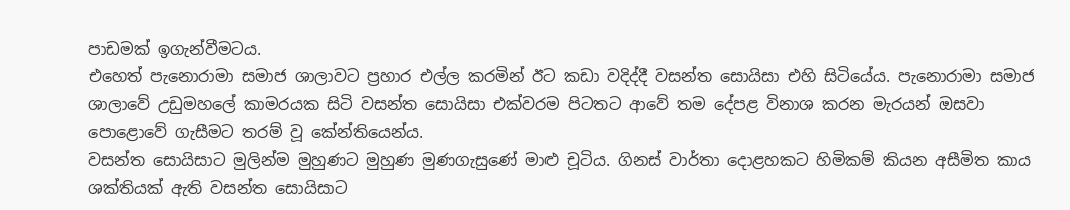පාඩමක් ඉගැන්වීමටය.
එහෙත් පැනොරාමා සමාජ ශාලාවට ප්‍රහාර එල්ල කරමින් ඊට කඩා වදිද්දී වසන්ත සොයිසා එහි සිටියේය. පැනොරාමා සමාජ ශාලාවේ උඩුමහලේ කාමරයක සිටි වසන්ත සොයිසා එක්වරම පිටතට ආවේ තම දේපළ විනාශ කරන මැරයන් ඔසවා පොළොවේ ගැසීමට තරම් වූ කේන්තියෙන්ය.
වසන්ත සොයිසාට මුලින්ම මුහුණට මුහුණ මුණගැසුණේ මාළු චූටිය. ගිනස් වාර්තා දොළහකට හිමිකම් කියන අසීමිත කාය ශක්තියක් ඇති වසන්ත සොයිසාට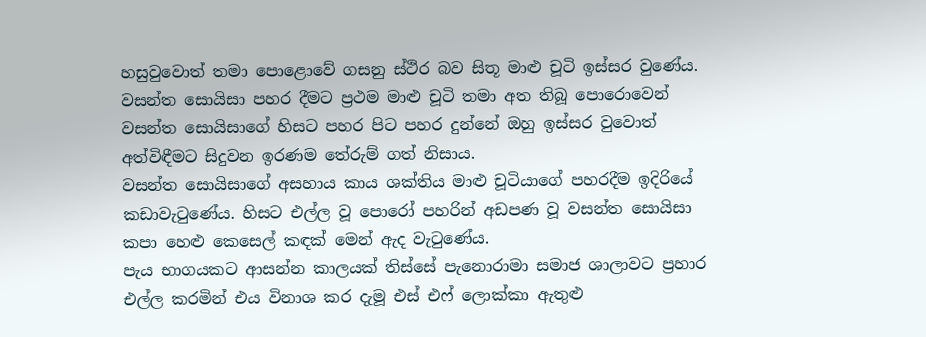හසුවුවොත් තමා පොළොවේ ගසනු ස්ථිර බව සිතූ මාළු චූටි ඉස්සර වුණේය.
වසන්ත සොයිසා පහර දීමට ප්‍රථම මාළු චූටි තමා අත තිබූ පොරොවෙන් වසන්ත සොයිසාගේ හිසට පහර පිට පහර දුන්නේ ඔහු ඉස්සර වුවොත් අත්විඳීමට සිදුවන ඉරණම තේරුම් ගත් නිසාය.
වසන්ත සොයිසාගේ අසහාය කාය ශක්තිය මාළු චූටියාගේ පහරදීම ඉදිරියේ කඩාවැටුණේය. හිසට එල්ල වූ පොරෝ පහරින් අඩපණ වූ වසන්ත සොයිසා කපා හෙළු කෙසෙල් කඳක් මෙන් ඇද වැටුණේය.
පැය භාගයකට ආසන්න කාලයක් තිස්සේ පැනොරාමා සමාජ ශාලාවට ප්‍රහාර එල්ල කරමින් එය විනාශ කර දැමූ එස් එෆ් ලොක්කා ඇතුළු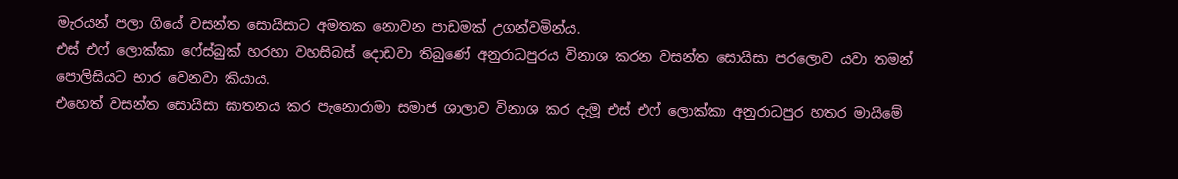මැරයන් පලා ගියේ වසන්ත සොයිසාට අමතක නොවන පාඩමක් උගන්වමින්ය.
එස් එෆ් ලොක්කා ෆේස්බුක් හරහා වහසිබස් දොඩවා තිබුණේ අනුරාධපුරය විනාශ කරන වසන්ත සොයිසා පරලොව යවා තමන් පොලිසියට භාර වෙනවා කියාය.
එහෙත් වසන්ත සොයිසා ඝාතනය කර පැනොරාමා සමාජ ශාලාව විනාශ කර දැමූ එස් එෆ් ලොක්කා අනුරාධපුර හතර මායිමේ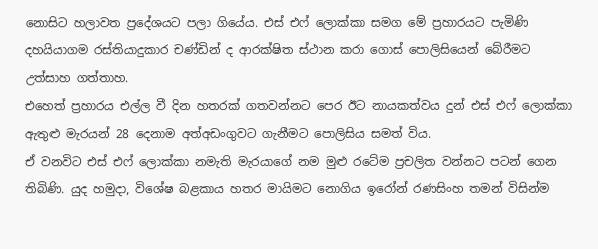නොසිට හලාවත ප්‍රදේශයට පලා ගියේය. එස් එෆ් ලොක්කා සමග මේ ප්‍රහාරයට පැමිණි දහයියාගම රස්තියාදුකාර චණ්ඩින් ද ආරක්ෂිත ස්ථාන කරා ගොස් පොලිසියෙන් බේරීමට උත්සාහ ගත්තාහ.
එහෙත් ප්‍රහාරය එල්ල වී දින හතරක් ගතවන්නට පෙර ඊට නායකත්වය දුන් එස් එෆ් ලොක්කා ඇතුළු මැරයන් 28 දෙනාම අත්අඩංගුවට ගැනීමට පොලිසිය සමත් විය.
ඒ වනවිට එස් එෆ් ලොක්කා නමැති මැරයාගේ නම මුළු රටේම ප්‍රචලිත වන්නට පටන් ගෙන තිබිණි. යුද හමුදා, විශේෂ බළකාය හතර මායිමට නොගිය ඉරෝන් රණසිංහ තමන් විසින්ම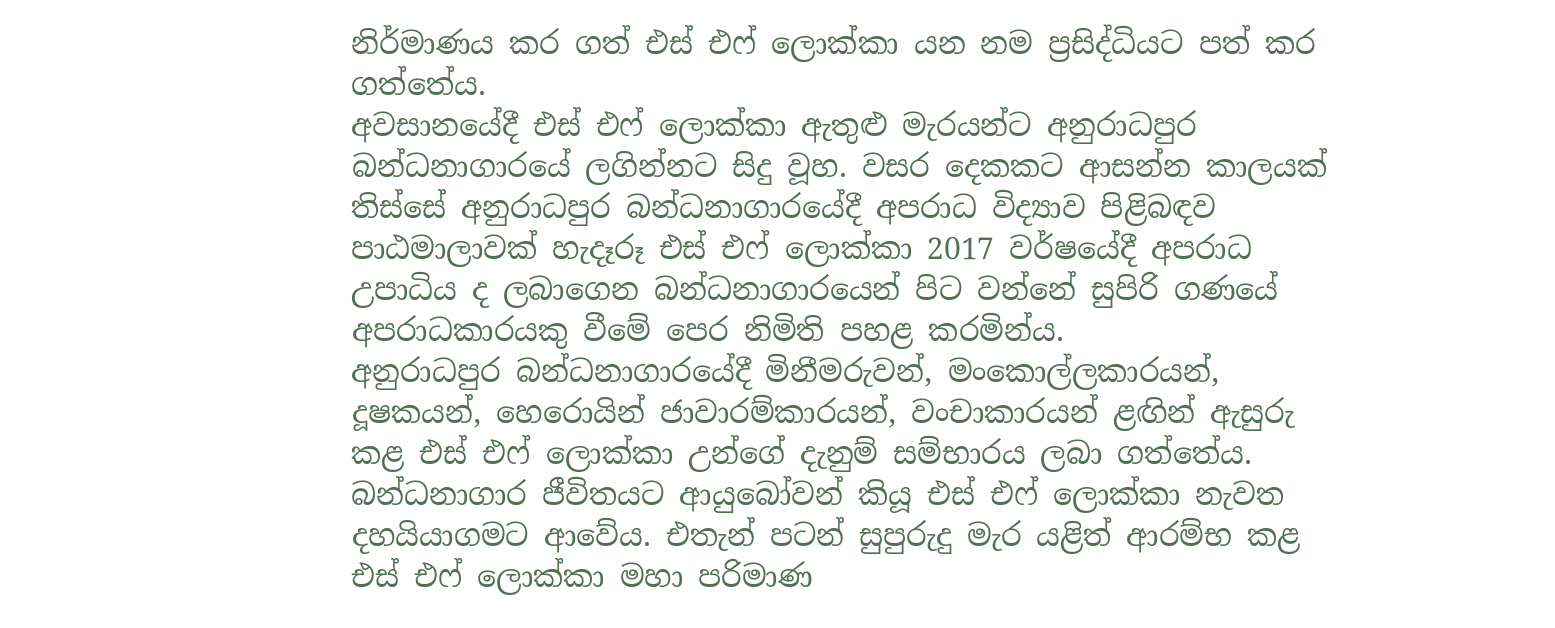නිර්මාණය කර ගත් එස් එෆ් ලොක්කා යන නම ප්‍රසිද්ධියට පත් කර ගත්තේය.
අවසානයේදී එස් එෆ් ලොක්කා ඇතුළු මැරයන්ට අනුරාධපුර බන්ධනාගාරයේ ලගින්නට සිදු වූහ. වසර දෙකකට ආසන්න කාලයක් තිස්සේ අනුරාධපුර බන්ධනාගාරයේදී අපරාධ විද්‍යාව පිළිබඳව පාඨමාලාවක් හැදෑරූ එස් එෆ් ලොක්කා 2017 වර්ෂයේදී අපරාධ උපාධිය ද ලබාගෙන බන්ධනාගාරයෙන් පිට වන්නේ සුපිරි ගණයේ අපරාධකාරයකු වීමේ පෙර නිමිති පහළ කරමින්ය.
අනුරාධපුර බන්ධනාගාරයේදී මිනීමරුවන්, මංකොල්ලකාරයන්, දූෂකයන්, හෙරොයින් ජාවාරම්කාරයන්, වංචාකාරයන් ළඟින් ඇසුරු කළ එස් එෆ් ලොක්කා උන්ගේ දැනුම් සම්භාරය ලබා ගත්තේය.
බන්ධනාගාර ජීවිතයට ආයුබෝවන් කියූ එස් එෆ් ලොක්කා නැවත දහයියාගමට ආවේය. එතැන් පටන් සුපුරුදු මැර යළිත් ආරම්භ කළ එස් එෆ් ලොක්කා මහා පරිමාණ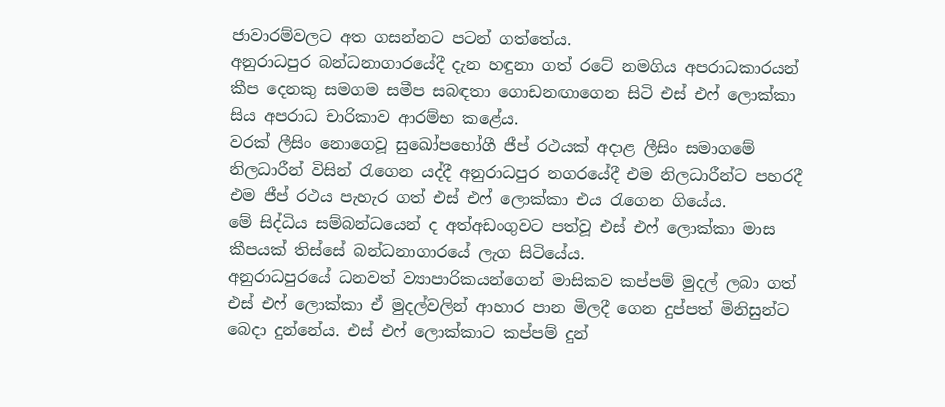ජාවාරම්වලට අත ගසන්නට පටන් ගත්තේය.
අනුරාධපුර බන්ධනාගාරයේදී දැන හඳුනා ගත් රටේ නමගිය අපරාධකාරයන් කීප දෙනකු සමගම සමීප සබඳතා ගොඩනඟාගෙන සිටි එස් එෆ් ලොක්කා සිය අපරාධ චාරිකාව ආරම්භ කළේය.
වරක් ලීසිං නොගෙවූ සුඛෝපභෝගී ජීප් රථයක් අදාළ ලීසිං සමාගමේ නිලධාරීන් විසින් රැගෙන යද්දී අනුරාධපුර නගරයේදී එම නිලධාරීන්ට පහරදී එම ජීප් රථය පැහැර ගත් එස් එෆ් ලොක්කා එය රැගෙන ගියේය.
මේ සිද්ධිය සම්බන්ධයෙන් ද අත්අඩංගුවට පත්වූ එස් එෆ් ලොක්කා මාස කීපයක් තිස්සේ බන්ධනාගාරයේ ලැග සිටියේය.
අනුරාධපුරයේ ධනවත් ව්‍යාපාරිකයන්ගෙන් මාසිකව කප්පම් මුදල් ලබා ගත් එස් එෆ් ලොක්කා ඒ මුදල්වලින් ආහාර පාන මිලදී ගෙන දුප්පත් මිනිසුන්ට බෙදා දුන්නේය. එස් එෆ් ලොක්කාට කප්පම් දුන්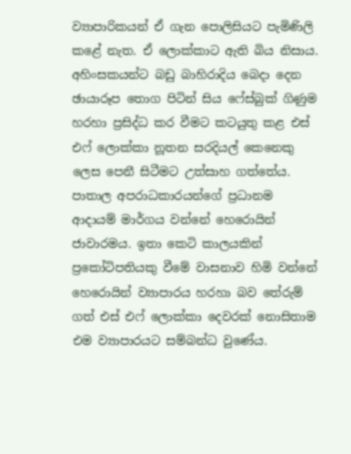ව්‍යාපාරිකයන් ඒ ගැන පොලිසියට පැමිණිලි කළේ නැත. ඒ ලොක්කාට ඇති බිය නිසාය.
අහිංසකයන්ට බඩු බාහිරාදිය බෙදා දෙන ඡායාරූප තොග පිටින් සිය ෆේස්බුක් ගිණුම හරහා ප්‍රසිද්ධ කර වීමට කටයුතු කළ එස් එෆ් ලොක්කා නූතන සරදියල් කෙනෙකු ලෙස පෙනී සිටීමට උත්සාහ ගත්තේය.
පාතාල අපරාධකාරයන්ගේ ප්‍රධානම ආදායම් මාර්ගය වන්නේ හෙරොයින් ජාවාරමය. ඉතා කෙටි කාලයකින් ප්‍රකෝටිපතියකු වීමේ වාසනාව හිමි වන්නේ හෙරොයින් ව්‍යාපාරය හරහා බව තේරුම් ගත් එස් එෆ් ලොක්කා දෙවරක් නොසිතාම එම ව්‍යාපාරයට සම්බන්ධ වුණේය.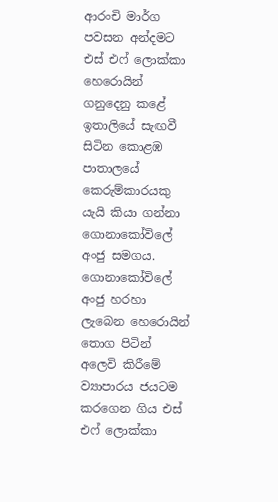ආරංචි මාර්ග පවසන අන්දමට එස් එෆ් ලොක්කා හෙරොයින් ගනුදෙනු කළේ ඉතාලියේ සැඟවී සිටින කොළඹ පාතාලයේ කෙරුම්කාරයකු යැයි කියා ගන්නා ගොනාකෝවිලේ අංජු සමගය.
ගොනාකෝවිලේ අංජු හරහා ලැබෙන හෙරොයින් තොග පිටින් අලෙවි කිරීමේ ව්‍යාපාරය ජයටම කරගෙන ගිය එස් එෆ් ලොක්කා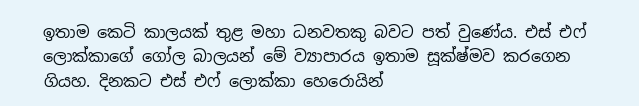ඉතාම කෙටි කාලයක් තුළ මහා ධනවතකු බවට පත් වුණේය. එස් එෆ් ලොක්කාගේ ගෝල බාලයන් මේ ව්‍යාපාරය ඉතාම සූක්ෂ්මව කරගෙන ගියහ. දිනකට එස් එෆ් ලොක්කා හෙරොයින්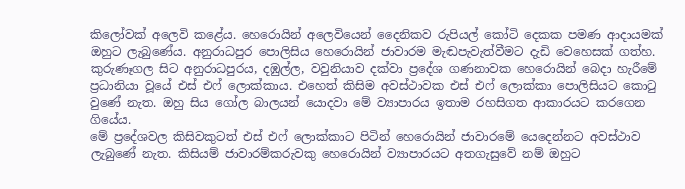කිලෝවක් අලෙවි කළේය. හෙරොයින් අලෙවියෙන් දෛනිකව රුපියල් කෝටි දෙකක පමණ ආදායමක් ඔහුට ලැබුණේය. අනුරාධපුර පොලිසිය හෙරොයින් ජාවාරම මැඬපැවැත්වීමට දැඩි වෙහෙසක් ගත්හ.
කුරුණෑගල සිට අනුරාධපුරය, දඹුල්ල, වවුනියාව දක්වා ප්‍රදේශ ගණනාවක හෙරොයින් බෙදා හැරීමේ ප්‍රධානියා වූයේ එස් එෆ් ලොක්කාය. එහෙත් කිසිම අවස්ථාවක එස් එෆ් ලොක්කා පොලිසියට කොටු වුණේ නැත. ඔහු සිය ගෝල බාලයන් යොදවා මේ ව්‍යාපාරය ඉතාම රහසිගත ආකාරයට කරගෙන ගියේය.
මේ ප්‍රදේශවල කිසිවකුටත් එස් එෆ් ලොක්කාට පිටින් හෙරොයින් ජාවාරමේ යෙදෙන්නට අවස්ථාව ලැබුණේ නැත. කිසියම් ජාවාරම්කරුවකු හෙරොයින් ව්‍යාපාරයට අතගැසුවේ නම් ඔහුට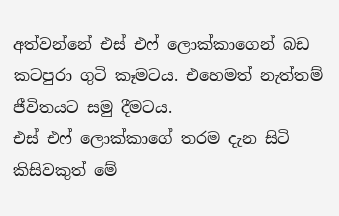අත්වන්නේ එස් එෆ් ලොක්කාගෙන් බඩ කටපුරා ගුටි කෑමටය. එහෙමත් නැත්තම් ජීවිතයට සමු දීමටය.
එස් එෆ් ලොක්කාගේ තරම දැන සිටි කිසිවකුත් මේ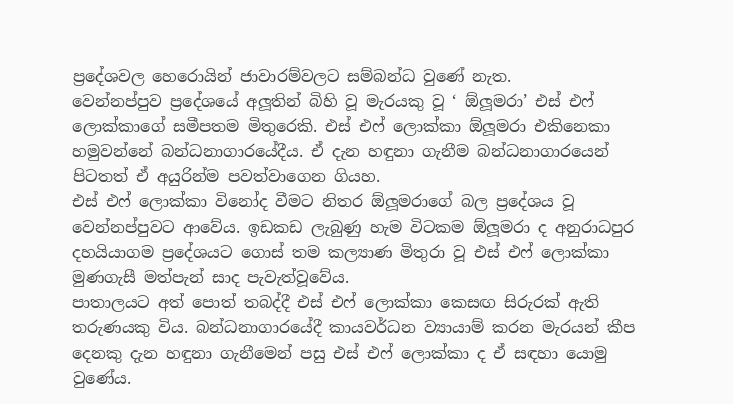ප්‍රදේශවල හෙරොයින් ජාවාරම්වලට සම්බන්ධ වුණේ නැත.
වෙන්නප්පුව ප්‍රදේශයේ අලූතින් බිහි වූ මැරයකු වූ ‘ ඕලූමරා’ එස් එෆ් ලොක්කාගේ සමීපතම මිතුරෙකි. එස් එෆ් ලොක්කා ඕලූමරා එකිනෙකා හමුවන්නේ බන්ධනාගාරයේදීය. ඒ දැන හඳුනා ගැනීම බන්ධනාගාරයෙන් පිටතත් ඒ අයුරින්ම පවත්වාගෙන ගියහ.
එස් එෆ් ලොක්කා විනෝද වීමට නිතර ඕලූමරාගේ බල ප්‍රදේශය වූ වෙන්නප්පුවට ආවේය. ඉඩකඩ ලැබුණු හැම විටකම ඕලූමරා ද අනුරාධපුර දහයියාගම ප්‍රදේශයට ගොස් තම කල්‍යාණ මිතුරා වූ එස් එෆ් ලොක්කා මුණගැසී මත්පැන් සාද පැවැත්වූවේය.
පාතාලයට අත් පොත් තබද්දී එස් එෆ් ලොක්කා කෙසඟ සිරුරක් ඇති තරුණයකු විය. බන්ධනාගාරයේදී කායවර්ධන ව්‍යායාම් කරන මැරයන් කීප දෙනකු දැන හඳුනා ගැනීමෙන් පසු එස් එෆ් ලොක්කා ද ඒ සඳහා යොමු වුණේය.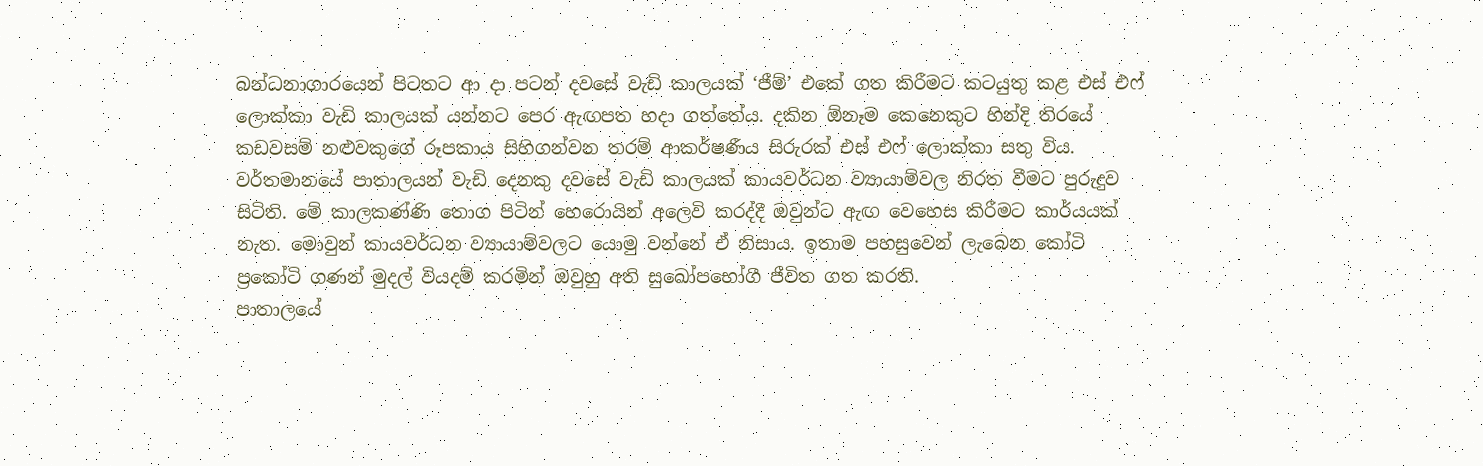බන්ධනාගාරයෙන් පිටතට ආ දා පටන් දවසේ වැඩි කාලයක් ‘ජීම්’ එකේ ගත කිරීමට කටයුතු කළ එස් එෆ් ලොක්කා වැඩි කාලයක් යන්නට පෙර ඇඟපත හදා ගත්තේය. දකින ඕනෑම කෙනෙකුට හින්දි තිරයේ කඩවසම් නළුවකුගේ රූපකාය සිහිගන්වන තරම් ආකර්ෂණීය සිරුරක් එස් එෆ් ලොක්කා සතු විය.
වර්තමානයේ පාතාලයන් වැඩි දෙනකු දවසේ වැඩි කාලයක් කායවර්ධන ව්‍යායාම්වල නිරත වීමට පුරුදුව සිටිති. මේ කාලකණ්ණි තොග පිටින් හෙරොයින් අලෙවි කරද්දී ඔවුන්ට ඇඟ වෙහෙස කිරීමට කාර්යයක් නැත. මොවුන් කායවර්ධන ව්‍යායාම්වලට යොමු වන්නේ ඒ නිසාය. ඉතාම පහසුවෙන් ලැබෙන කෝටි ප්‍රකෝටි ගණන් මුදල් වියදම් කරමින් ඔවුහු අති සුඛෝපභෝගී ජීවිත ගත කරති.
පාතාලයේ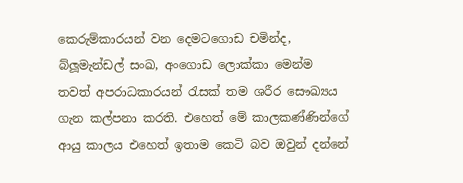කෙරුම්කාරයන් වන දෙමටගොඩ චමින්ද, බ්ලූමැන්ඩල් සංඛ, අංගොඩ ලොක්කා මෙන්ම තවත් අපරාධකාරයන් රැසක් තම ශරීර සෞඛ්‍යය ගැන කල්පනා කරති. එහෙත් මේ කාලකණ්ණින්ගේ ආයු කාලය එහෙත් ඉතාම කෙටි බව ඔවුන් දන්නේ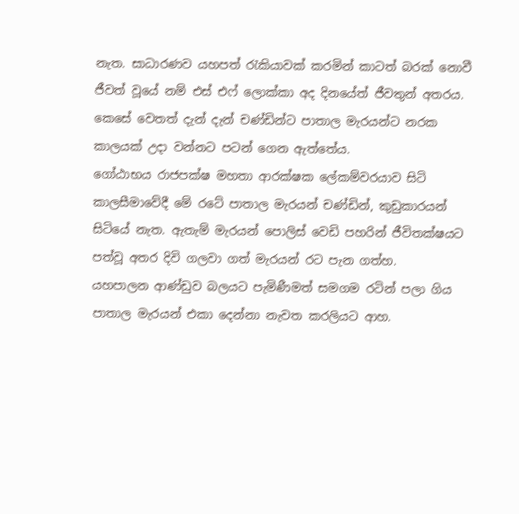නැත. සාධාරණව යහපත් රැකියාවක් කරමින් කාටත් බරක් නොවී ජීවත් වූයේ නම් එස් එෆ් ලොක්කා අද දිනයේත් ජීවතුන් අතරය.
කෙසේ වෙතත් දැන් දැන් චණ්ඩින්ට පාතාල මැරයන්ට නරක කාලයක් උදා වන්නට පටන් ගෙන ඇත්තේය.
ගෝඨාභය රාජපක්ෂ මහතා ආරක්ෂක ලේකම්වරයාව සිටි කාලසීමාවේදී මේ රටේ පාතාල මැරයන් චණ්ඩින්, කුඩුකාරයන් සිටියේ නැත. ඇතැම් මැරයන් පොලිස් වෙඩි පහරින් ජීවිතක්ෂයට පත්වූ අතර දිවි ගලවා ගත් මැරයන් රට පැන ගත්හ.
යහපාලන ආණ්ඩුව බලයට පැමිණීමත් සමගම රටින් පලා ගිය පාතාල මැරයන් එකා දෙන්නා නැවත කරලියට ආහ.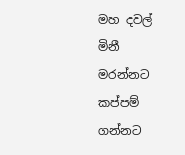මහ දවල් මිනී මරන්නට කප්පම් ගන්නට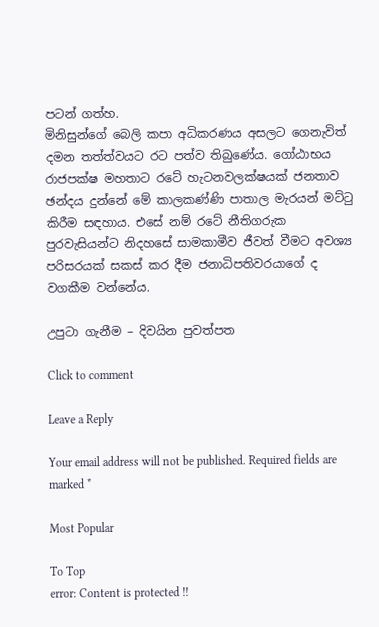පටන් ගත්හ.
මිනිසුන්ගේ බෙලි කපා අධිකරණය අසලට ගෙනැවිත් දමන තත්ත්වයට රට පත්ව තිබුණේය. ගෝඨාභය රාජපක්ෂ මහතාට රටේ හැටනවලක්ෂයක් ජනතාව ඡන්දය දුන්නේ මේ කාලකණ්ණි පාතාල මැරයන් මට්ටු කිරීම සඳහාය. එසේ නම් රටේ නීතිගරුක පුරවැසියන්ට නිදහසේ සාමකාමීව ජීවත් වීමට අවශ්‍ය පරිසරයක් සකස් කර දීම ජනාධිපතිවරයාගේ ද වගකීම වන්නේය.

උපුටා ගැනීම – දිවයින පුවත්පත

Click to comment

Leave a Reply

Your email address will not be published. Required fields are marked *

Most Popular

To Top
error: Content is protected !!